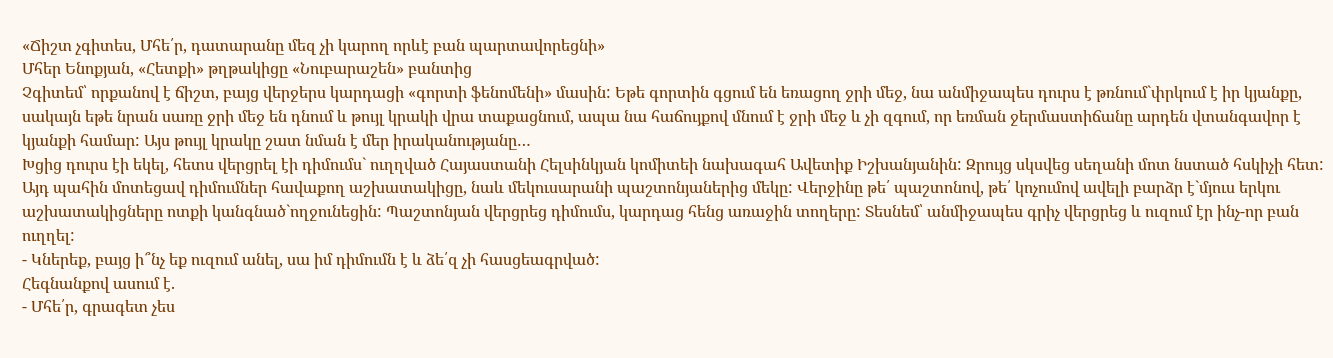«Ճիշտ չգիտես, Մհե՛ր, դատարանը մեզ չի կարող որևէ բան պարտավորեցնի»
Մհեր Ենոքյան, «Հետքի» թղթակիցը «Նուբարաշեն» բանտից
Չգիտեմ՝ որքանով է ճիշտ, բայց վերջերս կարդացի «գորտի ֆենոմենի» մասին: Եթե գորտին գցում են եռացող ջրի մեջ, նա անմիջապես դուրս է թռնում`փրկում է իր կյանքը, սակայն եթե նրան սառը ջրի մեջ են դնում և թույլ կրակի վրա տաքացնում, ապա նա հաճույքով մնում է ջրի մեջ և չի զգում, որ եռման ջերմաստիճանը արդեն վտանգավոր է կյանքի համար: Այս թույլ կրակը շատ նման է մեր իրականությանը…
Խցից դուրս էի եկել, հետս վերցրել էի դիմումս` ուղղված Հայաստանի Հելսինկյան կոմիտեի նախագահ Ավետիք Իշխանյանին: Զրույց սկսվեց սեղանի մոտ նստած հսկիչի հետ: Այդ պահին մոտեցավ դիմումներ հավաքող աշխատակիցը, նաև մեկուսարանի պաշտոնյաներից մեկը: Վերջինը թե՛ պաշտոնով, թե՛ կոչումով ավելի բարձր է`մյուս երկու աշխատակիցները ոտքի կանգնած`ողջունեցին: Պաշտոնյան վերցրեց դիմումս, կարդաց հենց առաջին տողերը: Տեսնեմ՝ անմիջապես գրիչ վերցրեց և ուզում էր ինչ-որ բան ուղղել:
- Կներեք, բայց ի՞նչ եք ուզում անել, սա իմ դիմումն է և ձե՛զ չի հասցեագրված:
Հեգնանքով ասում է.
- Մհե՛ր, գրագետ չես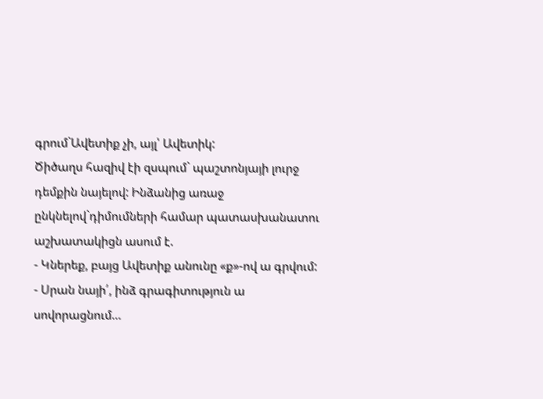գրում`Ավետիք չի, այլ՝ Ավետիկ:
Ծիծաղս հազիվ էի զսպում` պաշտոնյայի լուրջ դեմքին նայելով: Ինձանից առաջ ընկնելով`դիմումների համար պատասխանատու աշխատակիցն ասում է.
- Կներեք, բայց Ավետիք անունը «ք»-ով ա գրվում:
- Սրան նայի՛, ինձ գրագիտություն ա սովորացնում…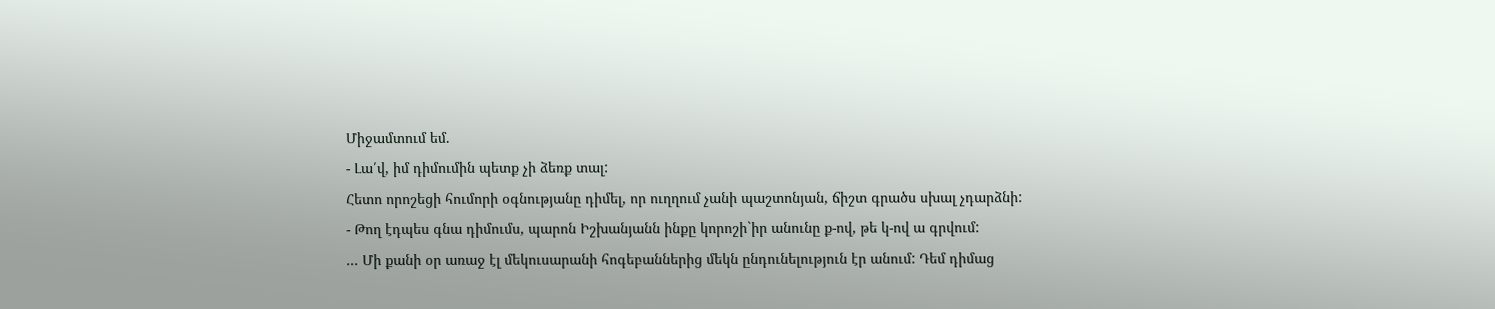Միջամտում եմ.
- Լա՛վ, իմ դիմումին պետք չի ձեռք տալ:
Հետո որոշեցի հումորի օգնությանը դիմել, որ ուղղում չանի պաշտոնյան, ճիշտ գրածս սխալ չդարձնի:
- Թող էդպես գնա դիմումս, պարոն Իշխանյանն ինքը կորոշի`իր անունը ք-ով, թե կ-ով ա գրվում:
... Մի քանի օր առաջ էլ մեկուսարանի հոգեբաններից մեկն ընդունելություն էր անում: Դեմ դիմաց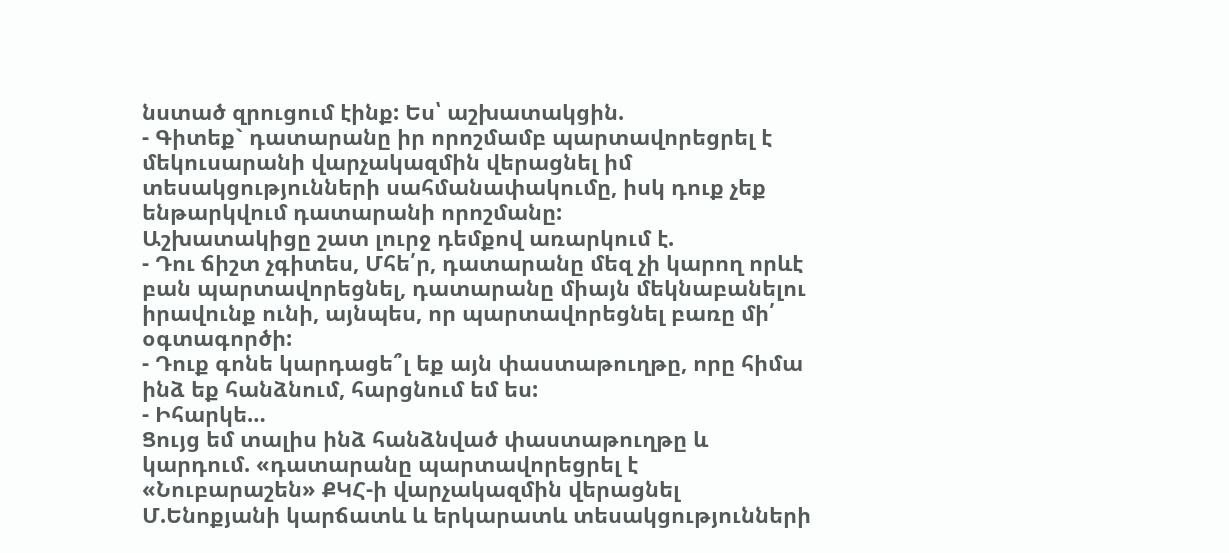նստած զրուցում էինք: Ես՝ աշխատակցին.
- Գիտեք` դատարանը իր որոշմամբ պարտավորեցրել է մեկուսարանի վարչակազմին վերացնել իմ տեսակցությունների սահմանափակումը, իսկ դուք չեք ենթարկվում դատարանի որոշմանը:
Աշխատակիցը շատ լուրջ դեմքով առարկում է.
- Դու ճիշտ չգիտես, Մհե՛ր, դատարանը մեզ չի կարող որևէ բան պարտավորեցնել, դատարանը միայն մեկնաբանելու իրավունք ունի, այնպես, որ պարտավորեցնել բառը մի՛ օգտագործի:
- Դուք գոնե կարդացե՞լ եք այն փաստաթուղթը, որը հիմա ինձ եք հանձնում, հարցնում եմ ես:
- Իհարկե…
Ցույց եմ տալիս ինձ հանձնված փաստաթուղթը և կարդում. «դատարանը պարտավորեցրել է «Նուբարաշեն» ՔԿՀ-ի վարչակազմին վերացնել Մ.Ենոքյանի կարճատև և երկարատև տեսակցությունների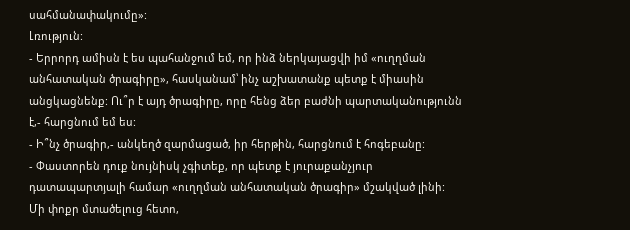սահմանափակումը»:
Լռություն:
- Երրորդ ամիսն է ես պահանջում եմ, որ ինձ ներկայացվի իմ «ուղղման անհատական ծրագիրը», հասկանամ՝ ինչ աշխատանք պետք է միասին անցկացնենք: Ու՞ր է այդ ծրագիրը, որը հենց ձեր բաժնի պարտականությունն է,- հարցնում եմ ես:
- Ի՞նչ ծրագիր,- անկեղծ զարմացած, իր հերթին, հարցնում է հոգեբանը:
- Փաստորեն դուք նույնիսկ չգիտեք, որ պետք է յուրաքանչյուր դատապարտյալի համար «ուղղման անհատական ծրագիր» մշակված լինի:
Մի փոքր մտածելուց հետո,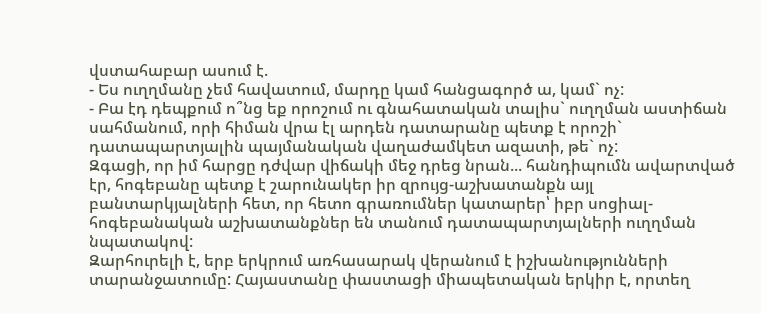վստահաբար ասում է.
- Ես ուղղմանը չեմ հավատում, մարդը կամ հանցագործ ա, կամ` ոչ:
- Բա էդ դեպքում ո՞նց եք որոշում ու գնահատական տալիս` ուղղման աստիճան սահմանում, որի հիման վրա էլ արդեն դատարանը պետք է որոշի` դատապարտյալին պայմանական վաղաժամկետ ազատի, թե` ոչ:
Զգացի, որ իմ հարցը դժվար վիճակի մեջ դրեց նրան... հանդիպումն ավարտված էր, հոգեբանը պետք է շարունակեր իր զրույց-աշխատանքն այլ բանտարկյալների հետ, որ հետո գրառումներ կատարեր՝ իբր սոցիալ-հոգեբանական աշխատանքներ են տանում դատապարտյալների ուղղման նպատակով:
Զարհուրելի է, երբ երկրում առհասարակ վերանում է իշխանությունների տարանջատումը: Հայաստանը փաստացի միապետական երկիր է, որտեղ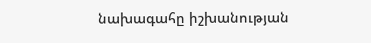նախագահը իշխանության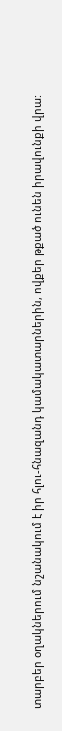տարբեր օղակներում նշանակում է իր հլու-հնազանդ կամակատարներին, ովքեր թքած ունեն իրավունքի վրա: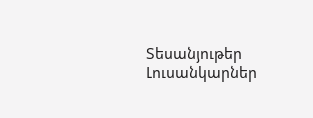Տեսանյութեր
Լուսանկարներ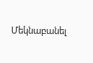Մեկնաբանել